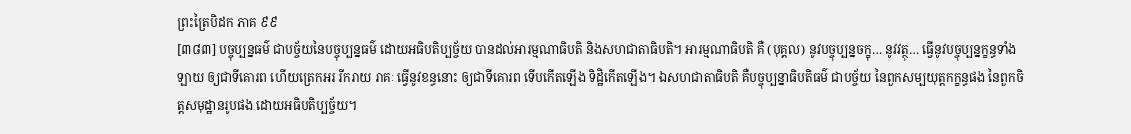ព្រះត្រៃបិដក ភាគ ៩៩
[៣៨៣] បច្ចុប្បន្នធម៌ ជាបច្ច័យនៃបច្ចុប្បន្នធម៌ ដោយអធិបតិប្បច្ច័យ បានដល់អារម្មណាធិបតិ និងសហជាតាធិបតិ។ អារម្មណាធិបតិ គឺ (បុគ្គល) នូវបច្ចុប្បន្នចក្ខុ… នូវវត្ថុ… ធ្វើនូវបច្ចុប្បន្នក្ខន្ធទាំងឡាយ ឲ្យជាទីគោរព ហើយត្រេកអរ រីករាយ រាគៈ ធ្វើនូវខន្ធនោះ ឲ្យជាទីគោរព ទើបកើតឡើង ទិដ្ឋិកើតឡើង។ ឯសហជាតាធិបតិ គឺបច្ចុប្បន្នាធិបតិធម៌ ជាបច្ច័យ នៃពួកសម្បយុត្តកក្ខន្ធផង នៃពួកចិត្តសមុដ្ឋានរូបផង ដោយអធិបតិប្បច្ច័យ។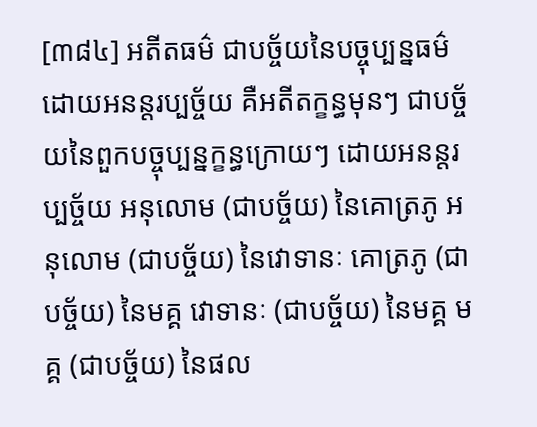[៣៨៤] អតីតធម៌ ជាបច្ច័យនៃបច្ចុប្បន្នធម៌ ដោយអនន្តរប្បច្ច័យ គឺអតីតក្ខន្ធមុនៗ ជាបច្ច័យនៃពួកបច្ចុប្បន្នក្ខន្ធក្រោយៗ ដោយអនន្តរប្បច្ច័យ អនុលោម (ជាបច្ច័យ) នៃគោត្រភូ អនុលោម (ជាបច្ច័យ) នៃវោទានៈ គោត្រភូ (ជាបច្ច័យ) នៃមគ្គ វោទានៈ (ជាបច្ច័យ) នៃមគ្គ មគ្គ (ជាបច្ច័យ) នៃផល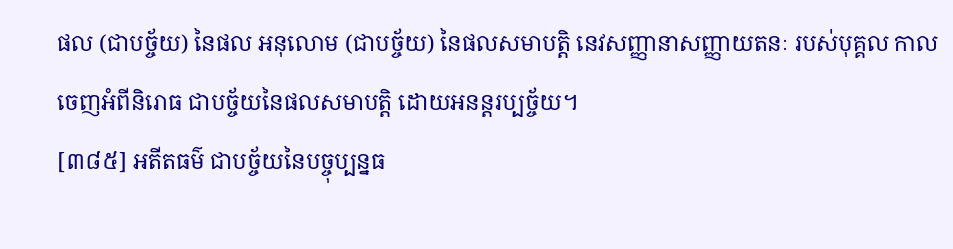ផល (ជាបច្ច័យ) នៃផល អនុលោម (ជាបច្ច័យ) នៃផលសមាបត្តិ នេវសញ្ញានាសញ្ញាយតនៈ របស់បុគ្គល កាលចេញអំពីនិរោធ ជាបច្ច័យនៃផលសមាបត្តិ ដោយអនន្តរប្បច្ច័យ។
[៣៨៥] អតីតធម៌ ជាបច្ច័យនៃបច្ចុប្បន្នធ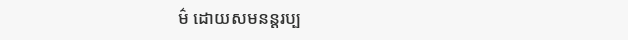ម៌ ដោយសមនន្តរប្ប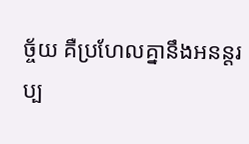ច្ច័យ គឺប្រហែលគ្នានឹងអនន្តរប្ប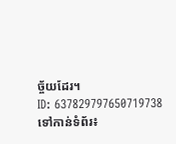ច្ច័យដែរ។
ID: 637829797650719738
ទៅកាន់ទំព័រ៖